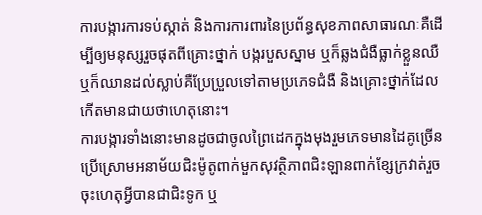ការបង្ការការទប់ស្កាត់ និងការការពារនៃប្រព័ន្ធសុខភាពសាធារណៈគឺដើម្បីឲ្យមនុស្សរួចផុតពីគ្រោះថ្នាក់ បង្ករបួសស្នាម ឬក៏ឆ្លងជំងឺធ្លាក់ខ្លួនឈឺ ឬក៏ឈានដល់ស្លាប់គឺប្រែប្រួលទៅតាមប្រភេទជំងឺ និងគ្រោះថ្នាក់ដែលកើតមានជាយថាហេតុនោះ។
ការបង្ការទាំងនោះមានដូចជាចូលព្រៃដេកក្នុងមុងរួមភេទមានដៃគូច្រើនប្រើស្រោមអនាម័យជិះម៉ូតូពាក់មួកសុវត្ថិភាពជិះឡានពាក់ខ្សែក្រវាត់រួចចុះហេតុអ្វីបានជាជិះទូក ឬ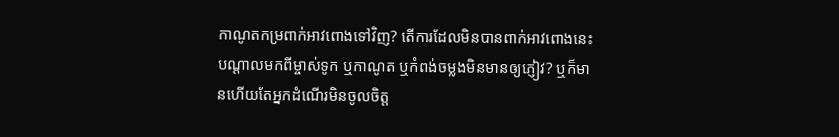កាណូតកម្រពាក់អាវពោងទៅវិញ? តើការដែលមិនបានពាក់អាវពោងនេះបណ្តាលមកពីម្ចាស់ទូក ឬកាណូត ឬកំពង់ចម្លងមិនមានឲ្យភ្ញៀវ? ឬក៏មានហើយតែអ្នកដំណើរមិនចូលចិត្ត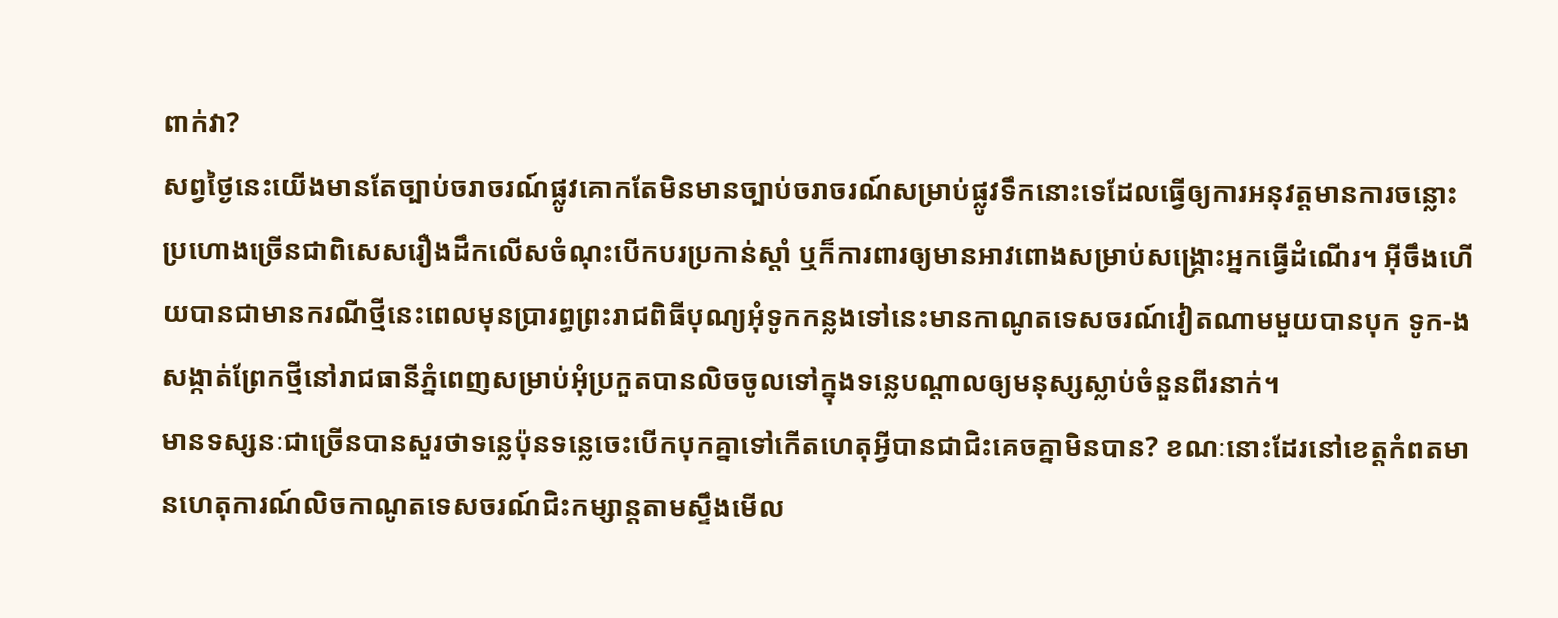ពាក់វា?
សព្វថ្ងៃនេះយើងមានតែច្បាប់ចរាចរណ៍ផ្លូវគោកតែមិនមានច្បាប់ចរាចរណ៍សម្រាប់ផ្លូវទឹកនោះទេដែលធ្វើឲ្យការអនុវត្តមានការចន្លោះប្រហោងច្រើនជាពិសេសរឿងដឹកលើសចំណុះបើកបរប្រកាន់ស្តាំ ឬក៏ការពារឲ្យមានអាវពោងសម្រាប់សង្គ្រោះអ្នកធ្វើដំណើរ។ អ៊ីចឹងហើយបានជាមានករណីថ្មីនេះពេលមុនប្រារព្ធព្រះរាជពិធីបុណ្យអុំទូកកន្លងទៅនេះមានកាណូតទេសចរណ៍វៀតណាមមួយបានបុក ទូក-ង សង្កាត់ព្រែកថ្មីនៅរាជធានីភ្នំពេញសម្រាប់អុំប្រកួតបានលិចចូលទៅក្នុងទន្លេបណ្តាលឲ្យមនុស្សស្លាប់ចំនួនពីរនាក់។
មានទស្សនៈជាច្រើនបានសួរថាទន្លេប៉ុនទន្លេចេះបើកបុកគ្នាទៅកើតហេតុអី្វបានជាជិះគេចគ្នាមិនបាន? ខណៈនោះដែរនៅខេត្តកំពតមានហេតុការណ៍លិចកាណូតទេសចរណ៍ជិះកម្សាន្តតាមស្ទឹងមើល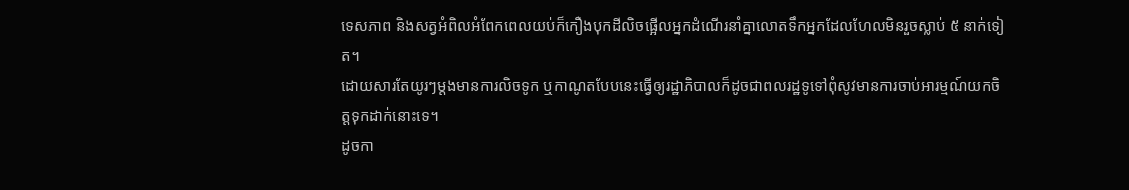ទេសភាព និងសត្វអំពិលអំពែកពេលយប់ក៏កឿងបុកដីលិចផ្អើលអ្នកដំណើរនាំគ្នាលោតទឹកអ្នកដែលហែលមិនរួចស្លាប់ ៥ នាក់ទៀត។
ដោយសារតែយូរៗម្តងមានការលិចទូក ឬកាណូតបែបនេះធ្វើឲ្យរដ្ឋាភិបាលក៏ដូចជាពលរដ្ឋទូទៅពុំសូវមានការចាប់អារម្មណ៍យកចិត្តទុកដាក់នោះទេ។
ដូចកា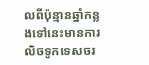លពីប៉ុន្មានឆ្នាំកន្លងទៅនេះមានការលិចទូកទេសចរ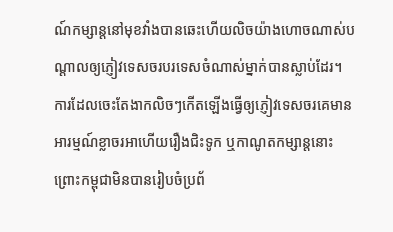ណ៍កម្សាន្តនៅមុខវាំងបានឆេះហើយលិចយ៉ាងហោចណាស់បណ្ដាលឲ្យភ្ញៀវទេសចរបរទេសចំណាស់ម្នាក់បានស្លាប់ដែរ។
ការដែលចេះតែងាកលិចៗកើតឡើងធ្វើឲ្យភ្ញៀវទេសចរគេមានអារម្មណ៍ខ្លាចរអាហើយរឿងជិះទូក ឬកាណូតកម្សាន្តនោះព្រោះកម្ពុជាមិនបានរៀបចំប្រព័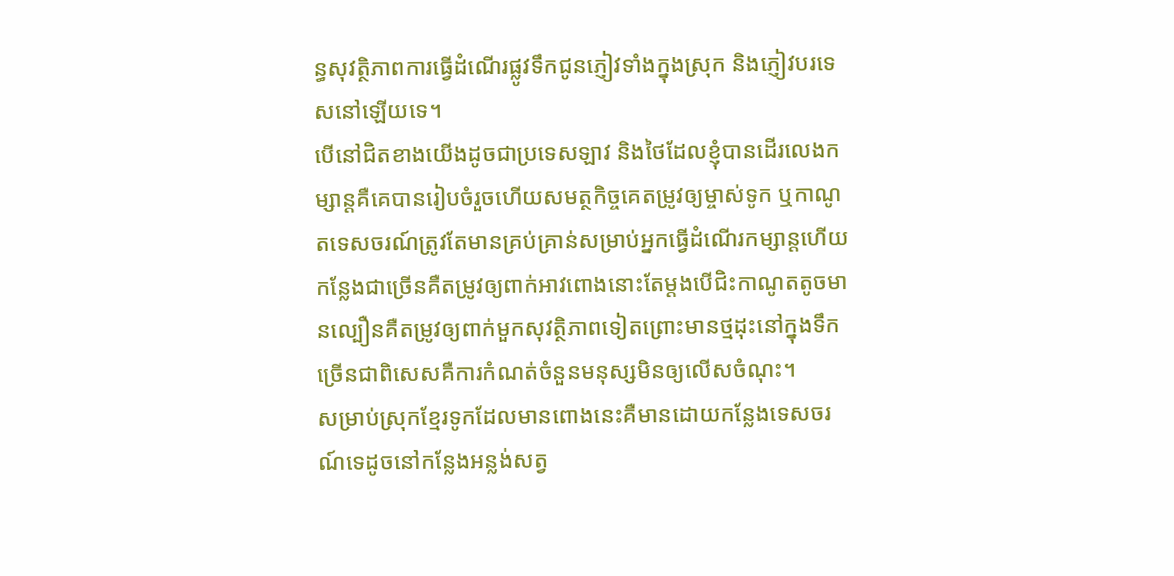ន្ធសុវត្ថិភាពការធ្វើដំណើរផ្លូវទឹកជូនភ្ញៀវទាំងក្នុងស្រុក និងភ្ញៀវបរទេសនៅឡើយទេ។
បើនៅជិតខាងយើងដូចជាប្រទេសឡាវ និងថៃដែលខ្ញុំបានដើរលេងកម្សាន្តគឺគេបានរៀបចំរួចហើយសមត្ថកិច្ចគេតម្រូវឲ្យម្ចាស់ទូក ឬកាណូតទេសចរណ៍ត្រូវតែមានគ្រប់គ្រាន់សម្រាប់អ្នកធ្វើដំណើរកម្សាន្តហើយកន្លែងជាច្រើនគឺតម្រូវឲ្យពាក់អាវពោងនោះតែម្តងបើជិះកាណូតតូចមានល្បឿនគឺតម្រូវឲ្យពាក់មួកសុវត្ថិភាពទៀតព្រោះមានថ្មដុះនៅក្នុងទឹកច្រើនជាពិសេសគឺការកំណត់ចំនួនមនុស្សមិនឲ្យលើសចំណុះ។
សម្រាប់ស្រុកខ្មែរទូកដែលមានពោងនេះគឺមានដោយកន្លែងទេសចរណ៍ទេដូចនៅកន្លែងអន្លង់សត្វ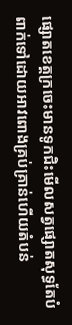ផ្សោតខេត្តក្រចេះមានទូកជិះមើលសត្វផ្សោតសុទ្ធតែបំពាក់ទៅដោយអាវពោងគ្រប់គ្រាន់ហើយតំបន់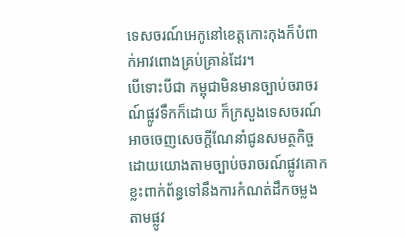ទេសចរណ៍អេកូនៅខេត្តកោះកុងក៏បំពាក់អាវពោងគ្រប់គ្រាន់ដែរ។
បើទោះបីជា កម្ពុជាមិនមានច្បាប់ចរាចរណ៍ផ្លូវទឹកក៏ដោយ ក៏ក្រសួងទេសចរណ៍អាចចេញសេចក្តីណែនាំជូនសមត្ថកិច្ចដោយយោងតាមច្បាប់ចរាចរណ៍ផ្លូវគោកខ្លះពាក់ព័ន្ធទៅនឹងការកំណត់ដឹកចម្លងតាមផ្លូវ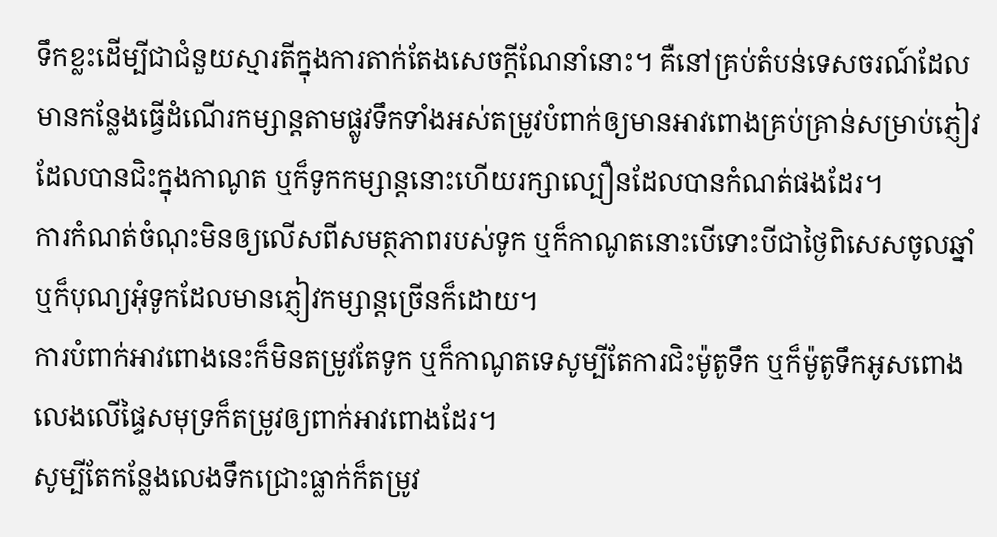ទឹកខ្លះដើម្បីជាជំនួយស្មារតីក្នុងការតាក់តែងសេចក្តីណែនាំនោះ។ គឺនៅគ្រប់តំបន់ទេសចរណ៍ដែលមានកន្លែងធ្វើដំណើរកម្សាន្តតាមផ្លូវទឹកទាំងអស់តម្រូវបំពាក់ឲ្យមានអាវពោងគ្រប់គ្រាន់សម្រាប់ភ្ញៀវដែលបានជិះក្នុងកាណូត ឬក៏ទូកកម្សាន្តនោះហើយរក្សាល្បឿនដែលបានកំណត់ផងដែរ។
ការកំណត់ចំណុះមិនឲ្យលើសពីសមត្ថភាពរបស់ទូក ឬក៏កាណូតនោះបើទោះបីជាថ្ងៃពិសេសចូលឆ្នាំ ឬក៏បុណ្យអុំទូកដែលមានភ្ញៀវកម្សាន្តច្រើនក៏ដោយ។
ការបំពាក់អាវពោងនេះក៏មិនតម្រូវតែទូក ឬក៏កាណូតទេសូម្បីតែការជិះម៉ូតូទឹក ឬក៏ម៉ូតូទឹកអូសពោងលេងលើផ្ទៃសមុទ្រក៏តម្រូវឲ្យពាក់អាវពោងដែរ។
សូម្បីតែកន្លែងលេងទឹកជ្រោះធ្លាក់ក៏តម្រូវ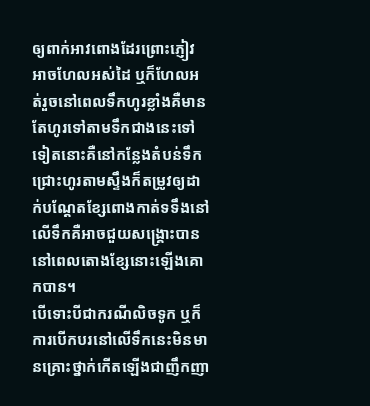ឲ្យពាក់អាវពោងដែរព្រោះភ្ញៀវអាចហែលអស់ដៃ ឬក៏ហែលអត់រួចនៅពេលទឹកហូរខ្លាំងគឺមានតែហូរទៅតាមទឹកជាងនេះទៅទៀតនោះគឺនៅកន្លែងតំបន់ទឹកជ្រោះហូរតាមស្ទឹងក៏តម្រូវឲ្យដាក់បណ្តែតខ្សែពោងកាត់ទទឹងនៅលើទឹកគឺអាចជួយសង្គ្រោះបាននៅពេលតោងខ្សែនោះឡើងគោកបាន។
បើទោះបីជាករណីលិចទូក ឬក៏ការបើកបរនៅលើទឹកនេះមិនមានគ្រោះថ្នាក់កើតឡើងជាញឹកញា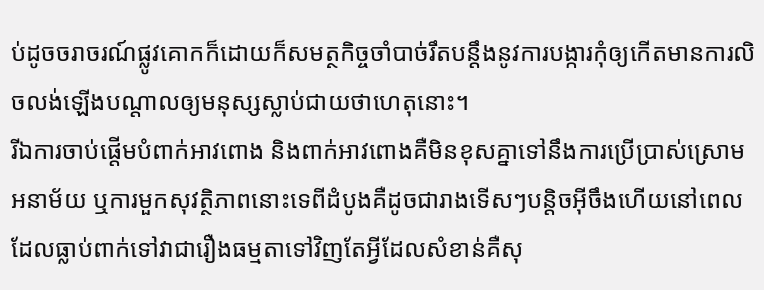ប់ដូចចរាចរណ៍ផ្លូវគោកក៏ដោយក៏សមត្ថកិច្ចចាំបាច់រឹតបន្តឹងនូវការបង្ការកុំឲ្យកើតមានការលិចលង់ឡើងបណ្តាលឲ្យមនុស្សស្លាប់ជាយថាហេតុនោះ។
រីឯការចាប់ផ្តើមបំពាក់អាវពោង និងពាក់អាវពោងគឺមិនខុសគ្នាទៅនឹងការប្រើប្រាស់ស្រោមអនាម័យ ឬការមួកសុវត្ថិភាពនោះទេពីដំបូងគឺដូចជារាងទើសៗបន្តិចអ៊ីចឹងហើយនៅពេលដែលធ្លាប់ពាក់ទៅវាជារឿងធម្មតាទៅវិញតែអ្វីដែលសំខាន់គឺសុ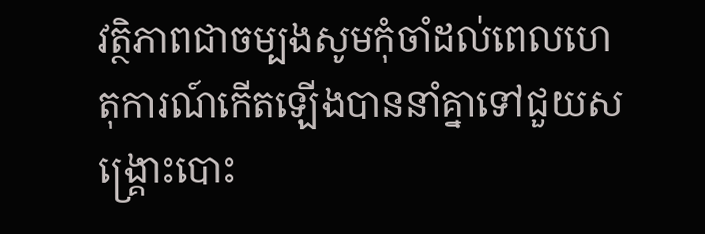វត្ថិភាពជាចម្បងសូមកុំចាំដល់ពេលហេតុការណ៍កើតឡើងបាននាំគ្នាទៅជួយសង្គ្រោះបោះ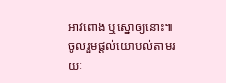អាវពោង ឬស្នោឲ្យនោះ៕
ចូលរួមផ្តល់យោបល់តាមរយៈ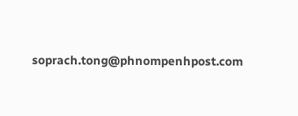soprach.tong@phnompenhpost.com